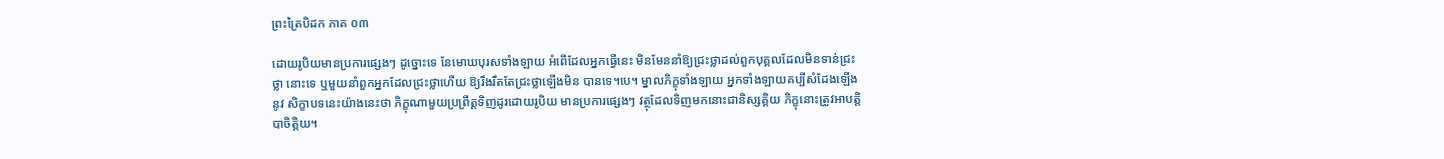ព្រះត្រៃបិដក ភាគ ០៣

ដោយរូបិយមានប្រការផ្សេងៗ ដូច្នោះទេ នែមោឃបុរសទាំងឡាយ អំពើដែលអ្នកធ្វើនេះ មិនមែននាំឱ្យជ្រះថ្លាដល់ពួកបុគ្គលដែលមិនទាន់ជ្រះថ្លា នោះទេ ឬមួយនាំពួកអ្នកដែលជ្រះថ្លាហើយ ឱ្យរឹងរឹតតែជ្រះថ្លាឡើងមិន បានទេ។បេ។ ម្នាលភិក្ខុទាំងឡាយ អ្នកទាំងឡាយគប្បីសំដែងឡើងនូវ សិក្ខាបទនេះយ៉ាងនេះថា ភិក្ខុណាមួយប្រព្រឹត្ដទិញដូរដោយរូបិយ មានប្រការផ្សេងៗ វត្ថុដែលទិញមកនោះជានិស្សគ្គិយ ភិក្ខុនោះត្រូវអាបត្ដិបាចិត្ដិយ។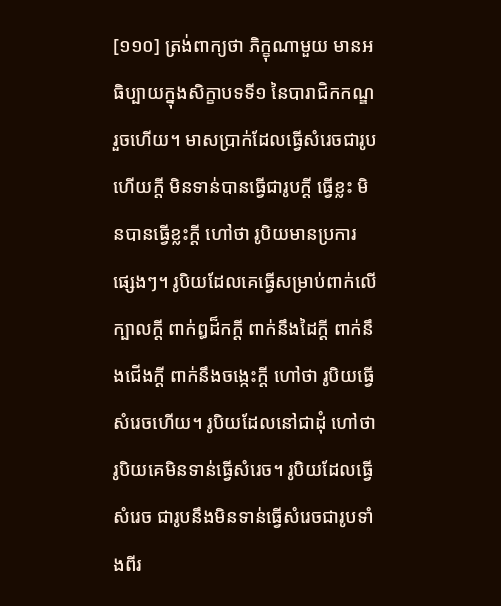[១១០] ត្រង់ពាក្យថា ភិក្ខុណាមួយ មានអធិប្បាយក្នុងសិក្ខាបទទី១ នៃបារាជិកកណ្ឌរួចហើយ។ មាសប្រាក់ដែលធ្វើសំរេចជារូបហើយក្ដី មិនទាន់បានធ្វើជារូបក្ដី ធ្វើខ្លះ មិនបានធ្វើខ្លះក្ដី ហៅថា រូបិយមានប្រការផ្សេងៗ។ រូបិយដែលគេធ្វើសម្រាប់ពាក់លើក្បាលក្ដី ពាក់ឰដ៏កក្ដី ពាក់នឹងដៃក្ដី ពាក់នឹងជើងក្ដី ពាក់នឹងចង្កេះក្ដី ហៅថា រូបិយធ្វើសំរេចហើយ។ រូបិយដែលនៅជាដុំ ហៅថា រូបិយគេមិនទាន់ធ្វើសំរេច។ រូបិយដែលធ្វើសំរេច ជារូបនឹងមិនទាន់ធ្វើសំរេចជារូបទាំងពីរ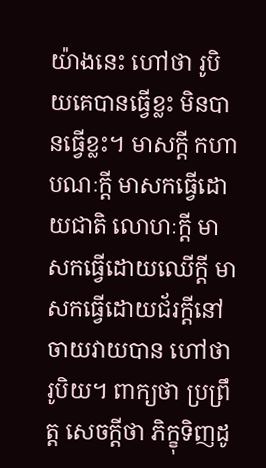យ៉ាងនេះ ហៅថា រូបិយគេបានធ្វើខ្លះ មិនបានធ្វើខ្លះ។ មាសក្ដី កហាបណៈក្ដី មាសកធ្វើដោយជាតិ លោហៈក្ដី មាសកធ្វើដោយឈើក្ដី មាសកធ្វើដោយជ័រក្ដីនៅចាយវាយបាន ហៅថា រូបិយ។ ពាក្យថា ប្រព្រឹត្ដ សេចក្ដីថា ភិក្ខុទិញដូ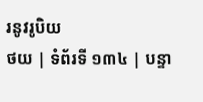រនូវរូបិយ
ថយ | ទំព័រទី ១៣៤ | បន្ទា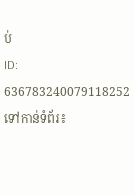ប់
ID: 636783240079118252
ទៅកាន់ទំព័រ៖